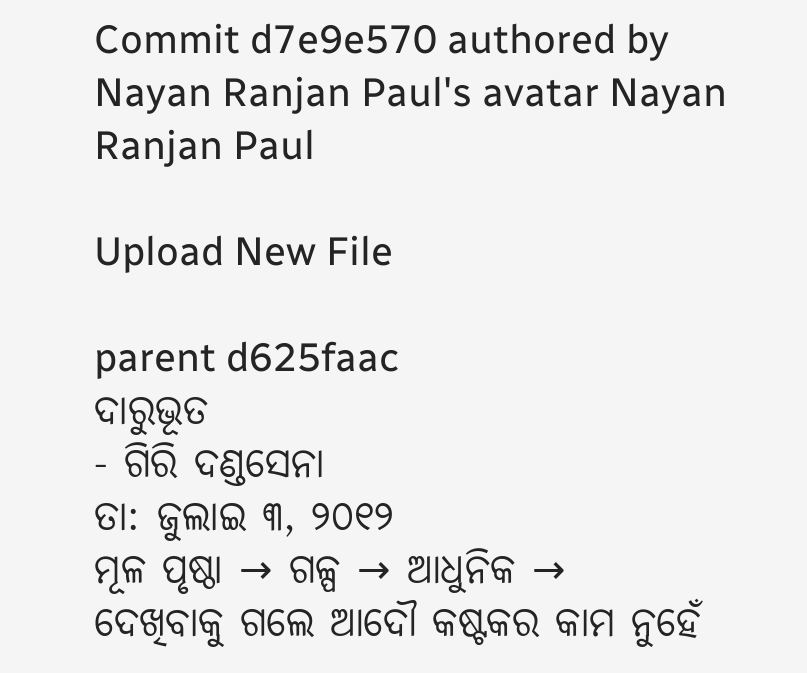Commit d7e9e570 authored by Nayan Ranjan Paul's avatar Nayan Ranjan Paul

Upload New File

parent d625faac
ଦାରୁଭୂତ
- ଗିରି ଦଣ୍ଡସେନା
ତା: ଜୁଲାଇ ୩, ୨୦୧୨
ମୂଳ ପୃଷ୍ଠା → ଗଳ୍ପ → ଆଧୁନିକ →
ଦେଖିବାକୁ ଗଲେ ଆଦୌ କଷ୍ଟକର କାମ ନୁହେଁ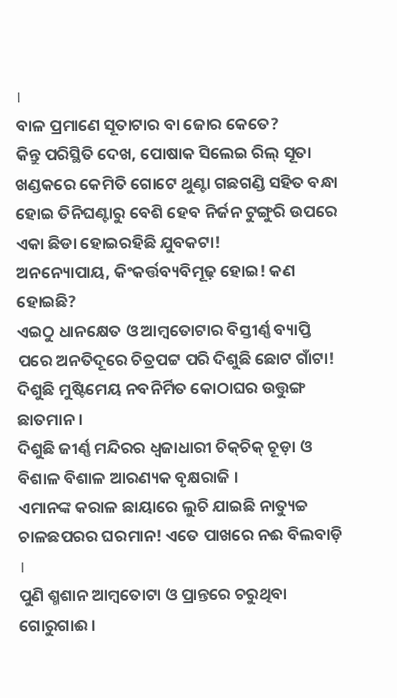।
ବାଳ ପ୍ରମାଣେ ସୂତାଟାର ବା ଜୋର କେତେ?
କିନ୍ତୁ ପରିସ୍ଥିତି ଦେଖ, ପୋଷାକ ସିଲେଇ ରିଲ୍‌ ସୂତା ଖଣ୍ଡକରେ କେମିତି ଗୋଟେ ଥୁଣ୍ଟା ଗଛଗଣ୍ଡି ସହିତ ବନ୍ଧା ହୋଇ ତିନିଘଣ୍ଟାରୁ ବେଶି ହେବ ନିର୍ଜନ ଟୁଙ୍ଗୁରି ଉପରେ ଏକା ଛିଡା ହୋଇରହିଛି ଯୁବକଟା!
ଅନନ୍ୟୋପାୟ, କିଂକର୍ତ୍ତବ୍ୟବିମୂଢ଼ ହୋଇ! କଣ ହୋଇଛି?
ଏଇଠୁ ଧାନକ୍ଷେତ ଓ ଆମ୍ବତୋଟାର ବିସ୍ତୀର୍ଣ୍ଣ ବ୍ୟାପ୍ତି ପରେ ଅନତିଦୂରେ ଚିତ୍ରପଟ୍ଟ ପରି ଦିଶୁଛି ଛୋଟ ଗାଁଟା! ଦିଶୁଛି ମୁଷ୍ଟିମେୟ ନବନିର୍ମିତ କୋଠାଘର ଉତ୍ତୁଙ୍ଗ ଛାତମାନ ।
ଦିଶୁଛି ଜୀର୍ଣ୍ଣ ମନ୍ଦିରର ଧ୍ବଜାଧାରୀ ଚିକ୍‌ଚିକ୍‌ ଚୂଡ଼ା ଓ ବିଶାଳ ବିଶାଳ ଆରଣ୍ୟକ ବୃକ୍ଷରାଜି ।
ଏମାନଙ୍କ କରାଳ ଛାୟାରେ ଲୁଚି ଯାଇଛି ନାତ୍ୟୁଚ୍ଚ ଚାଳଛପରର ଘରମାନ! ଏତେ ପାଖରେ ନଈ ବିଲବାଡ଼ି ।
ପୁଣି ଶ୍ମଶାନ ଆମ୍ବତୋଟା ଓ ପ୍ରାନ୍ତରେ ଚରୁଥିବା ଗୋରୁଗାଈ ।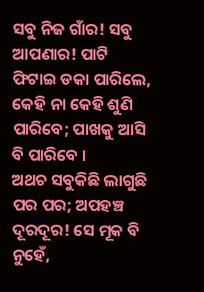ସବୁ ନିଜ ଗାଁର! ସବୁ ଆପଣାର! ପାଟି ଫିଟାଇ ଡକା ପାରିଲେ, କେହି ନା କେହି ଶୁଣି ପାରିବେ; ପାଖକୁ ଆସି ବି ପାରିବେ ।
ଅଥଚ ସବୁକିଛି ଲାଗୁଛି ପର ପର; ଅପହଞ୍ଚ ଦୂରଦୂର! ସେ ମୂକ ବି ନୁହେଁ,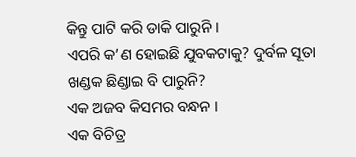କିନ୍ତୁ ପାଟି କରି ଡାକି ପାରୁନି ।
ଏପରି କ’ଣ ହୋଇଛି ଯୁବକଟାକୁ? ଦୁର୍ବଳ ସୂତା ଖଣ୍ଡକ ଛିଣ୍ଡାଇ ବି ପାରୁନି?
ଏକ ଅଜବ କିସମର ବନ୍ଧନ ।
ଏକ ବିଚିତ୍ର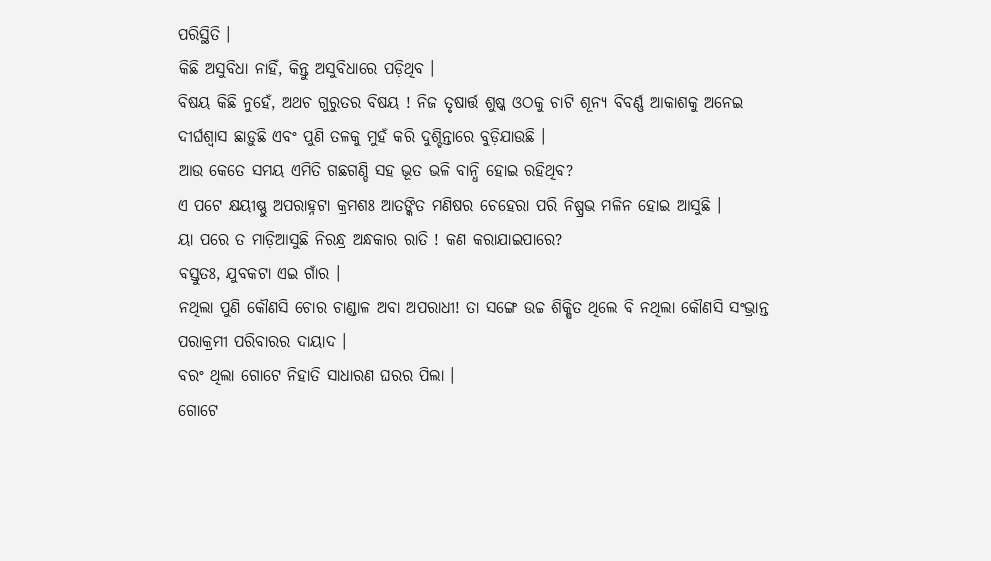ପରିସ୍ଥିତି ।
କିଛି ଅସୁବିଧା ନାହିଁ, କିନ୍ତୁ ଅସୁବିଧାରେ ପଡ଼ିଥିବ ।
ବିଷୟ କିଛି ନୁହେଁ, ଅଥଚ ଗୁରୁତର ବିଷୟ ! ନିଜ ତୃଷାର୍ତ୍ତ ଶୁଷ୍କ ଓଠକୁ ଚାଟି ଶୂନ୍ୟ ବିବର୍ଣ୍ଣ ଆକାଶକୁ ଅନେଇ ଦୀର୍ଘଶ୍ବାସ ଛାଡ଼ୁଛି ଏବଂ ପୁଣି ତଳକୁ ମୁହଁ କରି ଦୁଶ୍ଚିନ୍ତାରେ ବୁଡ଼ିଯାଉଛି ।
ଆଉ କେତେ ସମୟ ଏମିତି ଗଛଗଣ୍ଡି ସହ ଭୂତ ଭଳି ବାନ୍ଧି ହୋଇ ରହିଥିବ?
ଏ ପଟେ କ୍ଷୟୀଷ୍ଣୁ ଅପରାହ୍ନଟା କ୍ରମଶଃ ଆତଙ୍କିତ ମଣିଷର ଚେହେରା ପରି ନିଷ୍ପ୍ରଭ ମଳିନ ହୋଇ ଆସୁଛି ।
ୟା ପରେ ତ ମାଡ଼ିଆସୁଛି ନିରନ୍ଧ୍ର ଅନ୍ଧକାର ରାତି ! କଣ କରାଯାଇପାରେ?
ବସ୍ତୁତଃ, ଯୁବକଟା ଏଇ ଗାଁର ।
ନଥିଲା ପୁଣି କୌଣସି ଚୋର ଚାଣ୍ଡାଳ ଅବା ଅପରାଧୀ! ତା ସଙ୍ଗେ ଉଚ୍ଚ ଶିକ୍ଷିତ ଥିଲେ ବି ନଥିଲା କୌଣସି ସଂଭ୍ରାନ୍ତ ପରାକ୍ରମୀ ପରିବାରର ଦାୟାଦ ।
ବରଂ ଥିଲା ଗୋଟେ ନିହାତି ସାଧାରଣ ଘରର ପିଲା ।
ଗୋଟେ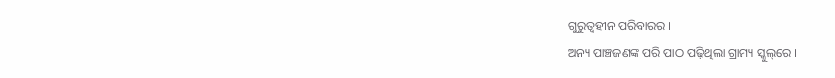ଗୁରୁତ୍ବହୀନ ପରିବାରର ।
ଅନ୍ୟ ପାଞ୍ଚଜଣଙ୍କ ପରି ପାଠ ପଢ଼ିଥିଲା ଗ୍ରାମ୍ୟ ସ୍କୁଲ୍‌ରେ ।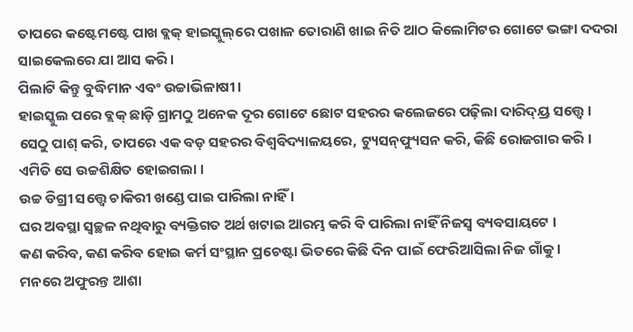ତାପରେ କଷ୍ଟେମଷ୍ଟେ ପାଖ ବ୍ଲକ୍ ହାଇସ୍କୁଲ୍‌ରେ ପଖାଳ ତୋରାଣି ଖାଇ ନିତି ଆଠ କିଲୋମିଟର ଗୋଟେ ଭଙ୍ଗା ଦଦରା ସାଇକେଲରେ ଯା ଆସ କରି ।
ପିଲାଟି କିନ୍ତୁ ବୁଦ୍ଧିମାନ ଏବଂ ଉଚ୍ଚାଭିଳାଷୀ ।
ହାଇସ୍କୁଲ ପରେ ବ୍ଲକ୍‌ ଛାଡ଼ି ଗ୍ରାମଠୁ ଅନେକ ଦୂର ଗୋଟେ ଛୋଟ ସହରର କଲେଜରେ ପଢ଼ିଲା ଦାରିଦ୍ୟ୍ର ସତ୍ତ୍ବେ ।
ସେଠୁ ପାଶ୍‌ କରି, ତାପରେ ଏକ ବଡ଼ ସହରର ବିଶ୍ବବିଦ୍ୟାଳୟରେ, ଟ୍ୟୁସନ୍‌ଫ୍ୟୁସନ କରି, କିଛି ରୋଜଗାର କରି ।
ଏମିତି ସେ ଉଚ୍ଚଶିକ୍ଷିତ ହୋଇଗଲା ।
ଉଚ୍ଚ ଡିଗ୍ରୀ ସତ୍ତ୍ବେ ଚାକିରୀ ଖଣ୍ଡେ ପାଇ ପାରିଲା ନାହିଁ ।
ଘର ଅବସ୍ଥା ସ୍ବଚ୍ଛଳ ନଥିବାରୁ ବ୍ୟକ୍ତିଗତ ଅର୍ଥ ଖଟାଇ ଆରମ୍ଭ କରି ବି ପାରିଲା ନାହିଁ ନିଜସ୍ବ ବ୍ୟବସାୟଟେ ।
କଣ କରିବ, କଣ କରିବ ହୋଇ କର୍ମ ସଂସ୍ଥାନ ପ୍ରଚେଷ୍ଟା ଭିତରେ କିଛି ଦିନ ପାଇଁ ଫେରିଆସିଲା ନିଜ ଗାଁକୁ ।
ମନରେ ଅଫୁରନ୍ତ ଆଶା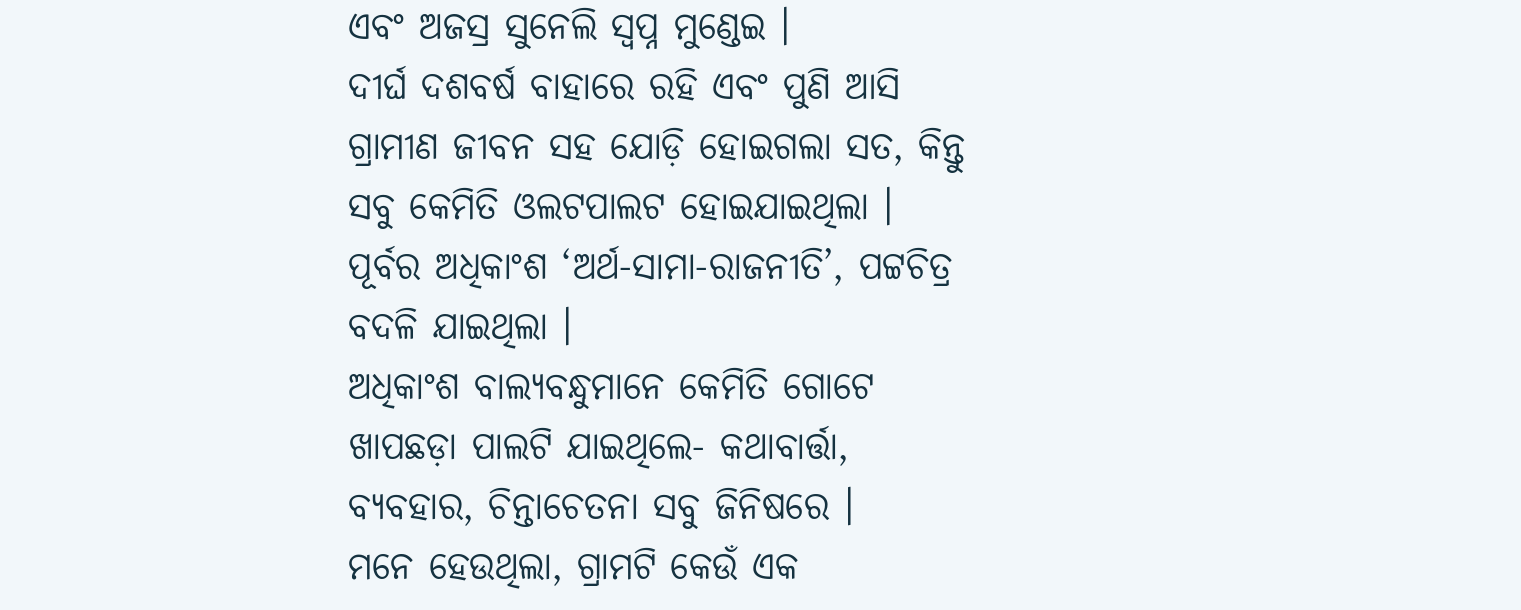ଏବଂ ଅଜସ୍ର ସୁନେଲି ସ୍ବପ୍ନ ମୁଣ୍ଡେଇ ।
ଦୀର୍ଘ ଦଶବର୍ଷ ବାହାରେ ରହି ଏବଂ ପୁଣି ଆସି ଗ୍ରାମୀଣ ଜୀବନ ସହ ଯୋଡ଼ି ହୋଇଗଲା ସତ, କିନ୍ତୁ ସବୁ କେମିତି ଓଲଟପାଲଟ ହୋଇଯାଇଥିଲା ।
ପୂର୍ବର ଅଧିକାଂଶ ‘ଅର୍ଥ-ସାମା-ରାଜନୀତି’, ପଟ୍ଟଚିତ୍ର ବଦଳି ଯାଇଥିଲା ।
ଅଧିକାଂଶ ବାଲ୍ୟବନ୍ଧୁମାନେ କେମିତି ଗୋଟେ ଖାପଛଡ଼ା ପାଲଟି ଯାଇଥିଲେ- କଥାବାର୍ତ୍ତା, ବ୍ୟବହାର, ଚିନ୍ତାଚେତନା ସବୁ ଜିନିଷରେ ।
ମନେ ହେଉଥିଲା, ଗ୍ରାମଟି କେଉଁ ଏକ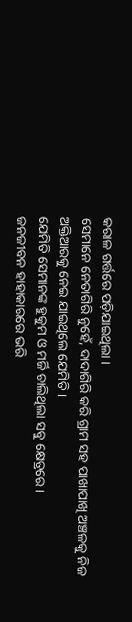କରାଳ ଗର୍ତ୍ତରେ ପଡ଼ିଯାଇଥିଲା ।
ସେମାନେ ନେତାଗିରି ନୁହେଁ, ଦାଦାଗିରି କରି ଗ୍ରାମ ସହ ପାଖାପାଖି ଅଞ୍ଚଳକୁ ନିଜ ଅକ୍ତିଆରକୁ ନେଇ ଯାଇଥିଲେ ଯେମିତି ।
ଯେମିତି ସେମାନଙ୍କ ହୁକୁମ ଓ ମର୍ଜି ଚାଲିଥିଲା ସବୁ କ୍ଷେତ୍ରରେ ।
ଜନଜୀବନ ହାହାକାରରେ ଭରି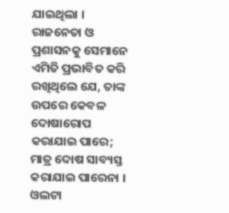ଯାଇଥିଲା ।
ରାଜନେତା ଓ ପ୍ରଶାସନକୁ ସେମାନେ ଏମିତି ପ୍ରଭାବିତ କରି ରଖିଥିଲେ ଯେ, ତାଙ୍କ ଉପରେ କେବଳ ଦୋଷାରୋପ କରାଯାଇ ପାରେ; ମାତ୍ର ଦୋଷ ସାବ୍ୟସ୍ତ କରାଯାଇ ପାରେନା ।
ଓଲଟା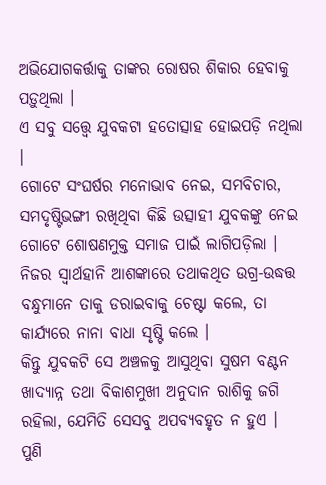ଅଭିଯୋଗକର୍ତ୍ତାକୁ ତାଙ୍କର ରୋଷର ଶିକାର ହେବାକୁ ପଡ଼ୁଥିଲା ।
ଏ ସବୁ ସତ୍ତ୍ବେ ଯୁବକଟା ହତୋତ୍ସାହ ହୋଇପଡ଼ି ନଥିଲା ।
ଗୋଟେ ସଂଘର୍ଷର ମନୋଭାବ ନେଇ, ସମବିଚାର, ସମଦୃଷ୍ଟିଭଙ୍ଗୀ ରଖିଥିବା କିଛି ଉତ୍ସାହୀ ଯୁବକଙ୍କୁ ନେଇ ଗୋଟେ ଶୋଷଣମୁକ୍ତ ସମାଜ ପାଇଁ ଲାଗିପଡ଼ିଲା ।
ନିଜର ସ୍ବାର୍ଥହାନି ଆଶଙ୍କାରେ ତଥାକଥିତ ଉଗ୍ର-ଉଦ୍ଧତ୍ତ ବନ୍ଧୁମାନେ ତାକୁ ଡରାଇବାକୁ ଚେଷ୍ଟା କଲେ, ତା କାର୍ଯ୍ୟରେ ନାନା ବାଧା ସୃଷ୍ଟି କଲେ ।
କିନ୍ତୁ ଯୁବକଟି ସେ ଅଞ୍ଚଳକୁ ଆସୁଥିବା ସୁଷମ ବଣ୍ଟନ ଖାଦ୍ୟାନ୍ନ ତଥା ବିକାଶମୁଖୀ ଅନୁଦାନ ରାଶିକୁ ଜଗି ରହିଲା, ଯେମିତି ସେସବୁ ଅପବ୍ୟବହୃତ ନ ହୁଏ ।
ପୁଣି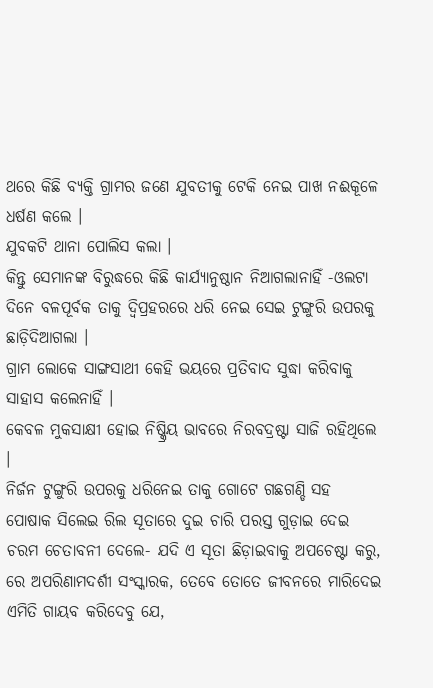ଥରେ କିଛି ବ୍ୟକ୍ତି ଗ୍ରାମର ଜଣେ ଯୁବତୀକୁ ଟେକି ନେଇ ପାଖ ନଈକୂଳେ ଧର୍ଷଣ କଲେ ।
ଯୁବକଟି ଥାନା ପୋଲିସ କଲା ।
କିନ୍ତୁ ସେମାନଙ୍କ ବିରୁଦ୍ଧରେ କିଛି କାର୍ଯ୍ୟାନୁଷ୍ଠାନ ନିଆଗଲାନାହିଁ -ଓଲଟା ଦିନେ ବଳପୂର୍ବକ ତାକୁ ଦ୍ବିପ୍ରହରରେ ଧରି ନେଇ ସେଇ ଟୁଙ୍ଗୁରି ଉପରକୁ ଛାଡ଼ିଦିଆଗଲା ।
ଗ୍ରାମ ଲୋକେ ସାଙ୍ଗସାଥୀ କେହି ଭୟରେ ପ୍ରତିବାଦ ସୁଦ୍ଧା କରିବାକୁ ସାହାସ କଲେନାହିଁ ।
କେବଳ ମୁକସାକ୍ଷୀ ହୋଇ ନିଷ୍କ୍ରିୟ ଭାବରେ ନିରବଦ୍ରଷ୍ଟା ସାଜି ରହିଥିଲେ ।
ନିର୍ଜନ ଟୁଙ୍ଗୁରି ଉପରକୁ ଧରିନେଇ ତାକୁ ଗୋଟେ ଗଛଗଣ୍ଡି ସହ ପୋଷାକ ସିଲେଇ ରିଲ ସୂତାରେ ଦୁଇ ଚାରି ପରସ୍ତ ଗୁଡ଼ାଇ ଦେଇ ଚରମ ଚେତାବନୀ ଦେଲେ- ଯଦି ଏ ସୂତା ଛିଡ଼ାଇବାକୁ ଅପଚେଷ୍ଟା କରୁ, ରେ ଅପରିଣାମଦର୍ଶୀ ସଂସ୍କାରକ, ତେବେ ତୋତେ ଜୀବନରେ ମାରିଦେଇ ଏମିତି ଗାୟବ କରିଦେବୁ ଯେ,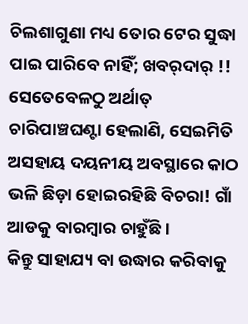ଚିଲଶାଗୁଣା ମଧ୍ୟ ତୋର ଟେର ସୁଦ୍ଧା ପାଇ ପାରିବେ ନାହିଁ; ଖବର୍‌ଦାର୍‌ !!
ସେତେବେଳଠୁ ଅର୍ଥାତ୍‌ ଚାରିପାଞ୍ଚଘଣ୍ଟା ହେଲାଣି, ସେଇମିତି ଅସହାୟ ଦୟନୀୟ ଅବସ୍ଥାରେ କାଠ ଭଳି ଛିଡ଼ା ହୋଇରହିଛି ବିଚରା! ଗାଁ ଆଡକୁ ବାରମ୍ବାର ଚାହୁଁଛି ।
କିନ୍ତୁ ସାହାଯ୍ୟ ବା ଉଦ୍ଧାର କରିବାକୁ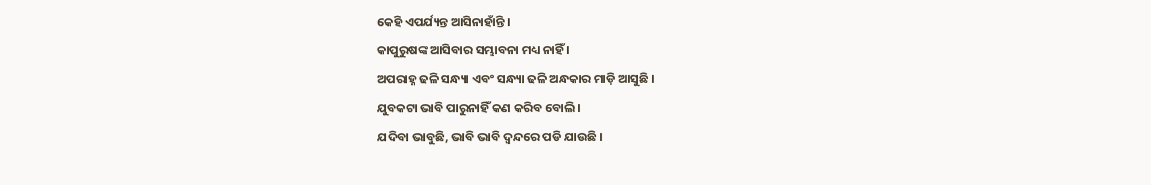କେହି ଏପର୍ଯ୍ୟନ୍ତ ଆସିନାହାଁନ୍ତି ।
କାପୁରୁଷଙ୍କ ଆସିବାର ସମ୍ଭାବନା ମଧ୍ୟ ନାହିଁ ।
ଅପରାହ୍ନ ଢଳି ସନ୍ଧ୍ୟା ଏବଂ ସନ୍ଧ୍ୟା ଢଳି ଅନ୍ଧକାର ମାଡ଼ି ଆସୁଛି ।
ଯୁବକଟା ଭାବି ପାରୁନାହିଁ କଣ କରିବ ବୋଲି ।
ଯଦିବା ଭାବୁଛି, ଭାବି ଭାବି ଦ୍ବନ୍ଦରେ ପଡି ଯାଉଛି ।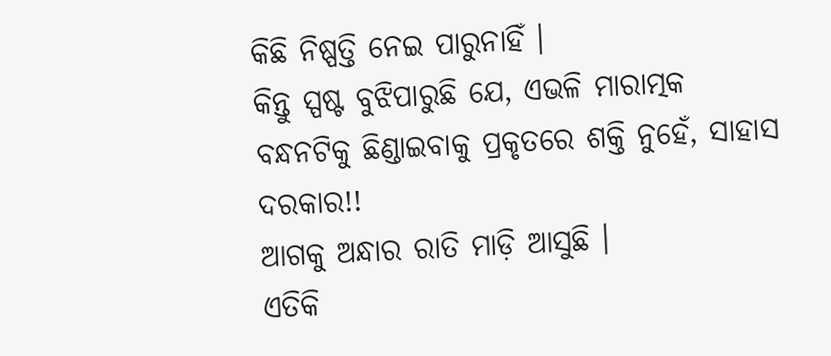କିଛି ନିଷ୍ପତ୍ତି ନେଇ ପାରୁନାହିଁ ।
କିନ୍ତୁ ସ୍ପଷ୍ଟ ବୁଝିପାରୁଛି ଯେ, ଏଭଳି ମାରାତ୍ମକ ବନ୍ଧନଟିକୁ ଛିଣ୍ଡାଇବାକୁ ପ୍ରକୃତରେ ଶକ୍ତି ନୁହେଁ, ସାହାସ ଦରକାର!!
ଆଗକୁ ଅନ୍ଧାର ରାତି ମାଡ଼ି ଆସୁଛି ।
ଏତିକି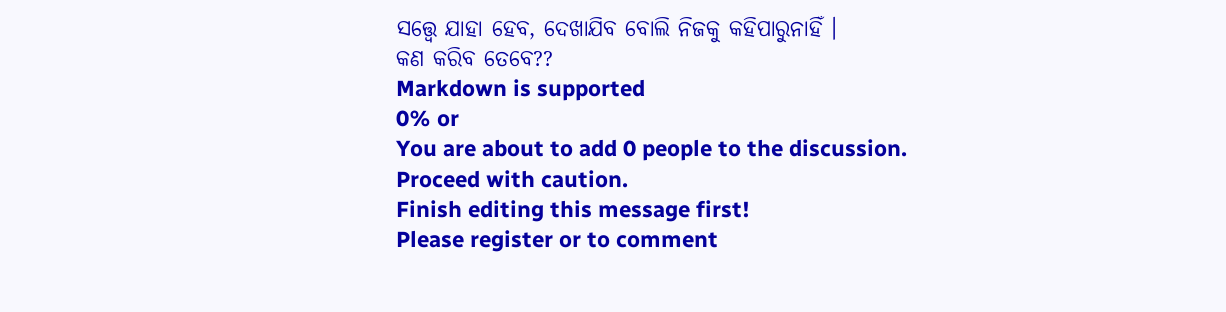ସତ୍ତ୍ବେ ଯାହା ହେବ, ଦେଖାଯିବ ବୋଲି ନିଜକୁ କହିପାରୁନାହିଁ ।
କଣ କରିବ ତେବେ??
Markdown is supported
0% or
You are about to add 0 people to the discussion. Proceed with caution.
Finish editing this message first!
Please register or to comment